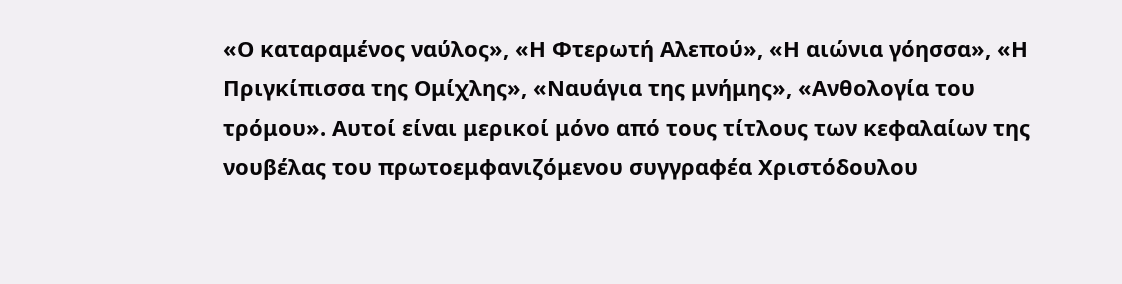«Ο καταραμένος ναύλος», «Η Φτερωτή Αλεπού», «Η αιώνια γόησσα», «Η Πριγκίπισσα της Ομίχλης», «Ναυάγια της μνήμης», «Ανθολογία του τρόμου». Αυτοί είναι μερικοί μόνο από τους τίτλους των κεφαλαίων της νουβέλας του πρωτοεμφανιζόμενου συγγραφέα Χριστόδουλου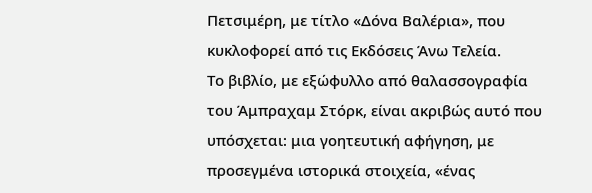Πετσιμέρη, με τίτλο «Δόνα Βαλέρια», που κυκλοφορεί από τις Εκδόσεις Άνω Τελεία.
Το βιβλίο, με εξώφυλλο από θαλασσογραφία του Άμπραχαμ Στόρκ, είναι ακριβώς αυτό που υπόσχεται: μια γοητευτική αφήγηση, με προσεγμένα ιστορικά στοιχεία, «ένας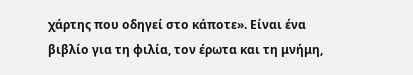χάρτης που οδηγεί στο κάποτε». Είναι ένα βιβλίο για τη φιλία, τον έρωτα και τη μνήμη,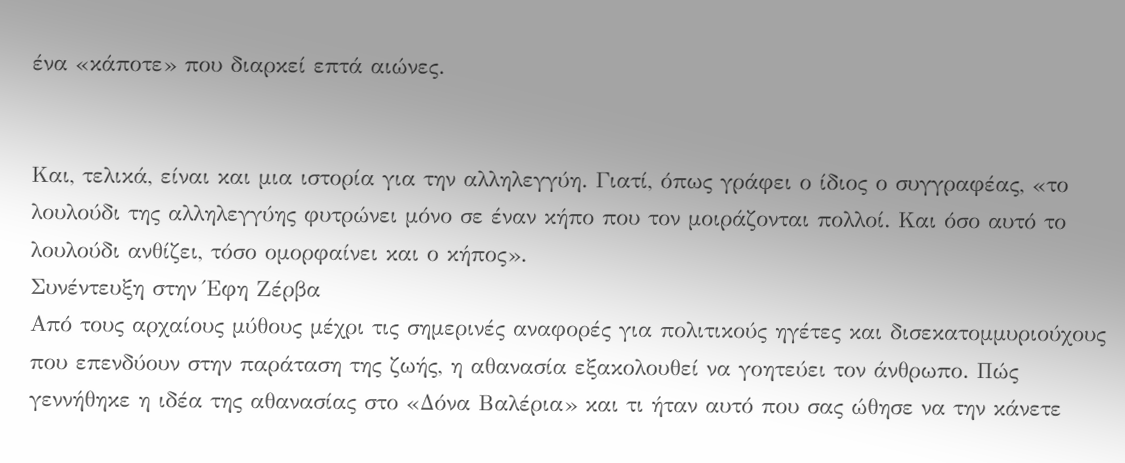ένα «κάποτε» που διαρκεί επτά αιώνες.


Και, τελικά, είναι και μια ιστορία για την αλληλεγγύη. Γιατί, όπως γράφει ο ίδιος ο συγγραφέας, «το λουλούδι της αλληλεγγύης φυτρώνει μόνο σε έναν κήπο που τον μοιράζονται πολλοί. Και όσο αυτό το λουλούδι ανθίζει, τόσο ομορφαίνει και ο κήπος».
Συνέντευξη στην Έφη Ζέρβα
Από τους αρχαίους μύθους μέχρι τις σημερινές αναφορές για πολιτικούς ηγέτες και δισεκατομμυριούχους που επενδύουν στην παράταση της ζωής, η αθανασία εξακολουθεί να γοητεύει τον άνθρωπο. Πώς γεννήθηκε η ιδέα της αθανασίας στο «Δόνα Βαλέρια» και τι ήταν αυτό που σας ώθησε να την κάνετε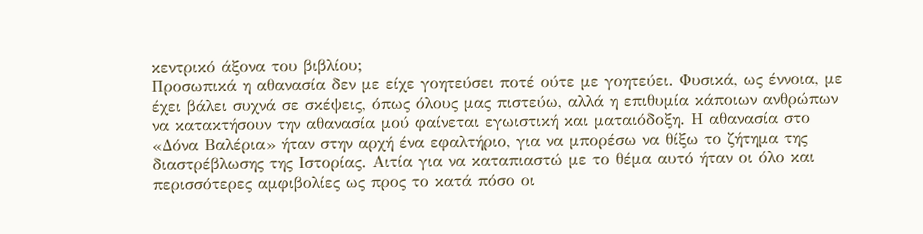κεντρικό άξονα του βιβλίου;
Προσωπικά η αθανασία δεν με είχε γοητεύσει ποτέ ούτε με γοητεύει. Φυσικά, ως έννοια, με έχει βάλει συχνά σε σκέψεις, όπως όλους μας πιστεύω, αλλά η επιθυμία κάποιων ανθρώπων να κατακτήσουν την αθανασία μού φαίνεται εγωιστική και ματαιόδοξη. Η αθανασία στο «Δόνα Βαλέρια» ήταν στην αρχή ένα εφαλτήριο, για να μπορέσω να θίξω το ζήτημα της διαστρέβλωσης της Ιστορίας. Αιτία για να καταπιαστώ με το θέμα αυτό ήταν οι όλο και περισσότερες αμφιβολίες ως προς το κατά πόσο οι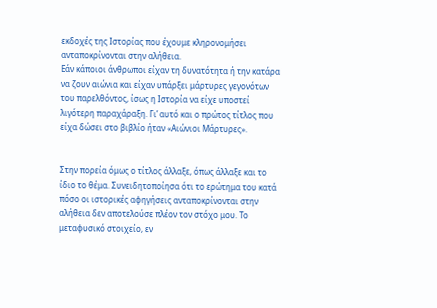εκδοχές της Ιστορίας που έχουμε κληρονομήσει ανταποκρίνονται στην αλήθεια.
Εάν κάποιοι άνθρωποι είχαν τη δυνατότητα ή την κατάρα να ζουν αιώνια και είχαν υπάρξει μάρτυρες γεγονότων του παρελθόντος, ίσως η Ιστορία να είχε υποστεί λιγότερη παραχάραξη. Γι’ αυτό και ο πρώτος τίτλος που είχα δώσει στο βιβλίο ήταν «Αιώνιοι Μάρτυρες».


Στην πορεία όμως ο τίτλος άλλαξε, όπως άλλαξε και το ίδιο το θέμα. Συνειδητοποίησα ότι το ερώτημα του κατά πόσο οι ιστορικές αφηγήσεις ανταποκρίνονται στην αλήθεια δεν αποτελούσε πλέον τον στόχο μου. Το μεταφυσικό στοιχείο, εν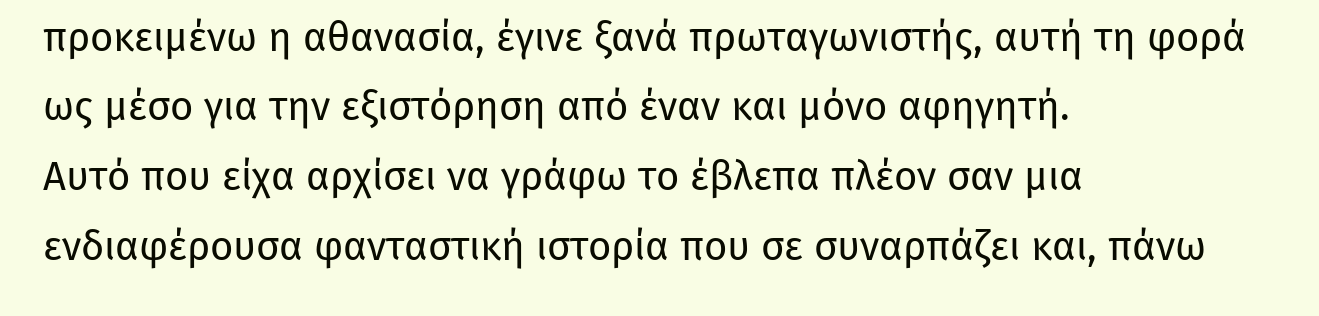προκειμένω η αθανασία, έγινε ξανά πρωταγωνιστής, αυτή τη φορά ως μέσο για την εξιστόρηση από έναν και μόνο αφηγητή.
Αυτό που είχα αρχίσει να γράφω το έβλεπα πλέον σαν μια ενδιαφέρουσα φανταστική ιστορία που σε συναρπάζει και, πάνω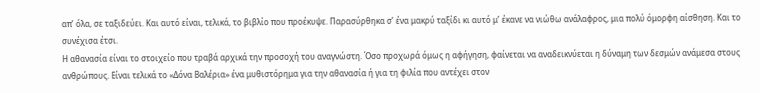απ’ όλα, σε ταξιδεύει. Και αυτό είναι, τελικά, το βιβλίο που προέκυψε. Παρασύρθηκα σ’ ένα μακρύ ταξίδι κι αυτό μ’ έκανε να νιώθω ανάλαφρος, μια πολύ όμορφη αίσθηση. Και το συνέχισα έτσι.
Η αθανασία είναι το στοιχείο που τραβά αρχικά την προσοχή του αναγνώστη. Όσο προχωρά όμως η αφήγηση, φαίνεται να αναδεικνύεται η δύναμη των δεσμών ανάμεσα στους ανθρώπους. Είναι τελικά το «Δόνα Βαλέρια» ένα μυθιστόρημα για την αθανασία ή για τη φιλία που αντέχει στον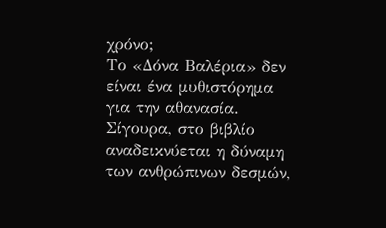χρόνο;
Το «Δόνα Βαλέρια» δεν είναι ένα μυθιστόρημα για την αθανασία. Σίγουρα, στο βιβλίο αναδεικνύεται η δύναμη των ανθρώπινων δεσμών,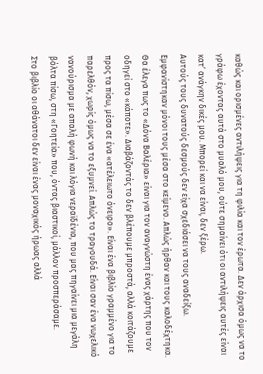καθώς και ορισμένες αντιλήψεις για τη φιλία και τον έρωτα. Δεν άρχισα όμως να το γράφω έχοντας αυτά στο μυαλό μου, ούτε σημαίνει ότι οι αντιλήψεις αυτές είναι κατ’ ανάγκην δικές μου. Μπορεί και να είναι, δεν ξέρω.
Αυτούς τους δυνατούς δεσμούς δεν είχα σχεδιάσει να τους αναδείξω. Εμφανίστηκαν μόνοι τους μέσα στο κείμενο. Απλώς ήρθαν και τους καλοδέχτηκα.
Θα έλεγα πως το «Δόνα Βαλέρια» είναι για τον αναγνώστη ένας χάρτης που τον οδηγεί στο «κάποτε». Διαβάζοντάς το δεν βλέπουμε μπροστά, αλλά κοιτάζουμε προς τα πίσω, μέσα σε ένα «ατέλειωτο όνειρο». Είναι ένα βιβλίο γραμμένο για το παρελθόν, χωρίς όμως να το εξυμνεί. Απλώς το τραγουδά. Είναι σαν ένα νωχελικό νανούρισμα με απαλή φωνή και λόγια νεραϊδένια, που μας πηγαίνει μια μεγάλη βόλτα πίσω, στη «Γοητεία» που, όντας βιαστικοί, μάλλον προσπεράσαμε.
Στο βιβλίο οι αθάνατοι δεν είναι ένας μοναχικός ήρωας αλλά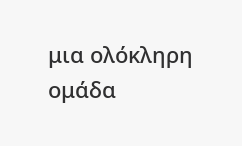μια ολόκληρη ομάδα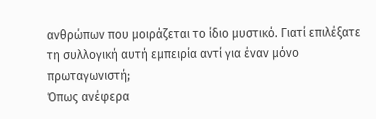ανθρώπων που μοιράζεται το ίδιο μυστικό. Γιατί επιλέξατε τη συλλογική αυτή εμπειρία αντί για έναν μόνο πρωταγωνιστή;
Όπως ανέφερα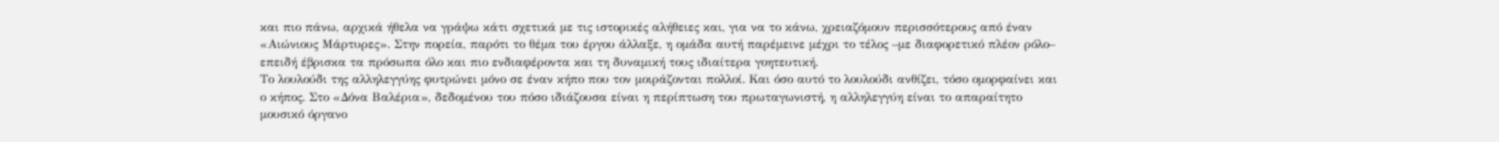και πιο πάνω, αρχικά ήθελα να γράψω κάτι σχετικά με τις ιστορικές αλήθειες και, για να το κάνω, χρειαζόμουν περισσότερους από έναν «Αιώνιους Μάρτυρες». Στην πορεία, παρότι το θέμα του έργου άλλαξε, η ομάδα αυτή παρέμεινε μέχρι το τέλος –με διαφορετικό πλέον ρόλο– επειδή έβρισκα τα πρόσωπα όλο και πιο ενδιαφέροντα και τη δυναμική τους ιδιαίτερα γοητευτική.
Το λουλούδι της αλληλεγγύης φυτρώνει μόνο σε έναν κήπο που τον μοιράζονται πολλοί. Και όσο αυτό το λουλούδι ανθίζει, τόσο ομορφαίνει και ο κήπος. Στο «Δόνα Βαλέρια», δεδομένου του πόσο ιδιάζουσα είναι η περίπτωση του πρωταγωνιστή, η αλληλεγγύη είναι το απαραίτητο μουσικό όργανο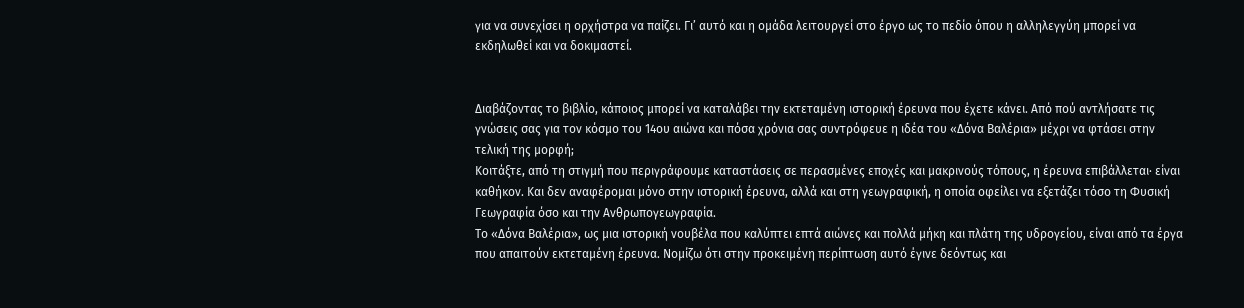για να συνεχίσει η ορχήστρα να παίζει. Γι’ αυτό και η ομάδα λειτουργεί στο έργο ως το πεδίο όπου η αλληλεγγύη μπορεί να εκδηλωθεί και να δοκιμαστεί.


Διαβάζοντας το βιβλίο, κάποιος μπορεί να καταλάβει την εκτεταμένη ιστορική έρευνα που έχετε κάνει. Από πού αντλήσατε τις γνώσεις σας για τον κόσμο του 14ου αιώνα και πόσα χρόνια σας συντρόφευε η ιδέα του «Δόνα Βαλέρια» μέχρι να φτάσει στην τελική της μορφή;
Κοιτάξτε, από τη στιγμή που περιγράφουμε καταστάσεις σε περασμένες εποχές και μακρινούς τόπους, η έρευνα επιβάλλεται· είναι καθήκον. Και δεν αναφέρομαι μόνο στην ιστορική έρευνα, αλλά και στη γεωγραφική, η οποία οφείλει να εξετάζει τόσο τη Φυσική Γεωγραφία όσο και την Ανθρωπογεωγραφία.
Το «Δόνα Βαλέρια», ως μια ιστορική νουβέλα που καλύπτει επτά αιώνες και πολλά μήκη και πλάτη της υδρογείου, είναι από τα έργα που απαιτούν εκτεταμένη έρευνα. Νομίζω ότι στην προκειμένη περίπτωση αυτό έγινε δεόντως και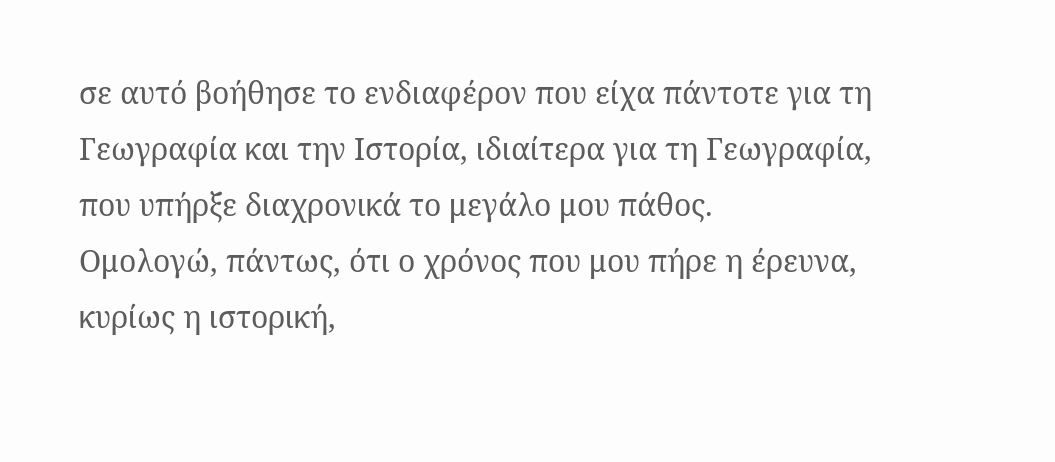σε αυτό βοήθησε το ενδιαφέρον που είχα πάντοτε για τη Γεωγραφία και την Ιστορία, ιδιαίτερα για τη Γεωγραφία, που υπήρξε διαχρονικά το μεγάλο μου πάθος.
Ομολογώ, πάντως, ότι ο χρόνος που μου πήρε η έρευνα, κυρίως η ιστορική,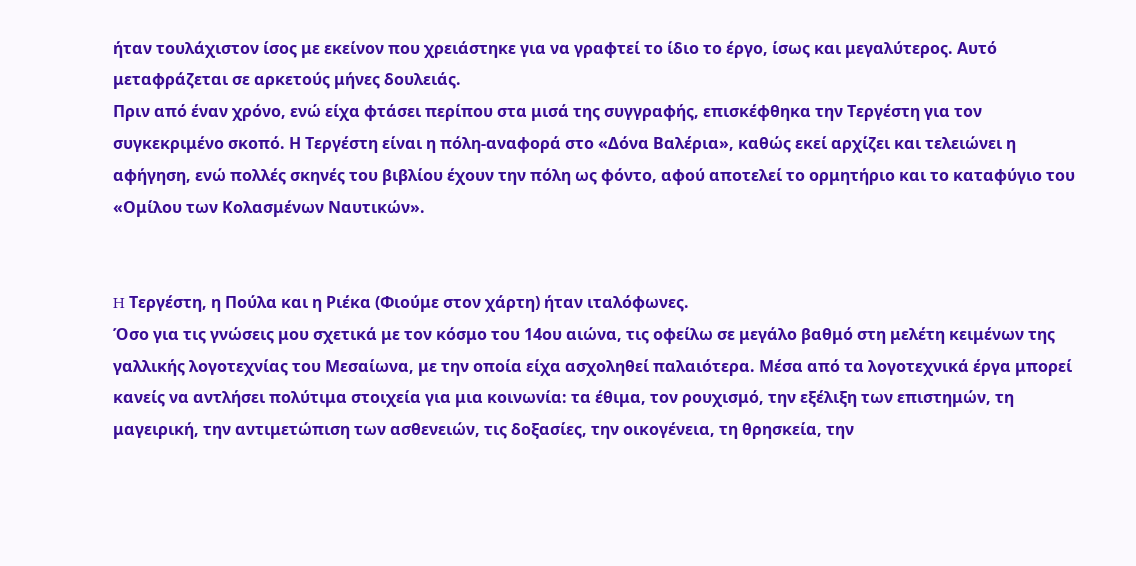ήταν τουλάχιστον ίσος με εκείνον που χρειάστηκε για να γραφτεί το ίδιο το έργο, ίσως και μεγαλύτερος. Αυτό μεταφράζεται σε αρκετούς μήνες δουλειάς.
Πριν από έναν χρόνο, ενώ είχα φτάσει περίπου στα μισά της συγγραφής, επισκέφθηκα την Τεργέστη για τον συγκεκριμένο σκοπό. Η Τεργέστη είναι η πόλη-αναφορά στο «Δόνα Βαλέρια», καθώς εκεί αρχίζει και τελειώνει η αφήγηση, ενώ πολλές σκηνές του βιβλίου έχουν την πόλη ως φόντο, αφού αποτελεί το ορμητήριο και το καταφύγιο του «Ομίλου των Κολασμένων Ναυτικών».


H Τεργέστη, η Πούλα και η Ριέκα (Φιούμε στον χάρτη) ήταν ιταλόφωνες.
Όσο για τις γνώσεις μου σχετικά με τον κόσμο του 14ου αιώνα, τις οφείλω σε μεγάλο βαθμό στη μελέτη κειμένων της γαλλικής λογοτεχνίας του Μεσαίωνα, με την οποία είχα ασχοληθεί παλαιότερα. Μέσα από τα λογοτεχνικά έργα μπορεί κανείς να αντλήσει πολύτιμα στοιχεία για μια κοινωνία: τα έθιμα, τον ρουχισμό, την εξέλιξη των επιστημών, τη μαγειρική, την αντιμετώπιση των ασθενειών, τις δοξασίες, την οικογένεια, τη θρησκεία, την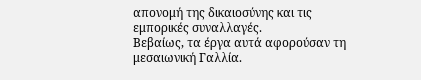απονομή της δικαιοσύνης και τις εμπορικές συναλλαγές.
Βεβαίως, τα έργα αυτά αφορούσαν τη μεσαιωνική Γαλλία.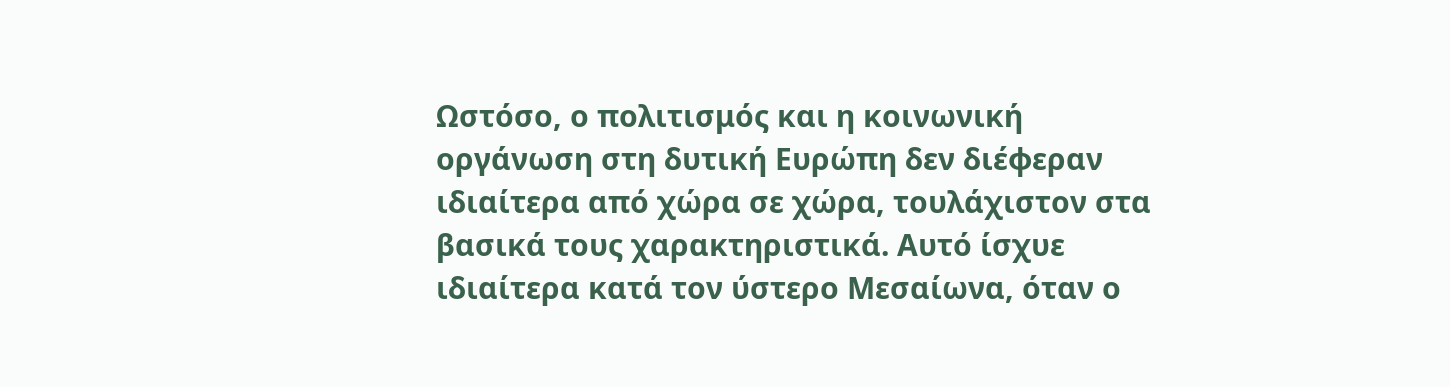Ωστόσο, ο πολιτισμός και η κοινωνική οργάνωση στη δυτική Ευρώπη δεν διέφεραν ιδιαίτερα από χώρα σε χώρα, τουλάχιστον στα βασικά τους χαρακτηριστικά. Αυτό ίσχυε ιδιαίτερα κατά τον ύστερο Μεσαίωνα, όταν ο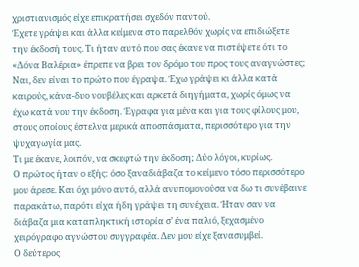χριστιανισμός είχε επικρατήσει σχεδόν παντού.
Έχετε γράψει και άλλα κείμενα στο παρελθόν χωρίς να επιδιώξετε την έκδοσή τους. Τι ήταν αυτό που σας έκανε να πιστέψετε ότι το «Δόνα Βαλέρια» έπρεπε να βρει τον δρόμο του προς τους αναγνώστες;
Ναι, δεν είναι το πρώτο που έγραψα. Έχω γράψει κι άλλα κατά καιρούς, κάνα-δυο νουβέλες και αρκετά διηγήματα, χωρίς όμως να έχω κατά νου την έκδοση. Έγραφα για μένα και για τους φίλους μου, στους οποίους έστελνα μερικά αποσπάσματα, περισσότερο για την ψυχαγωγία μας.
Τι με έκανε, λοιπόν, να σκεφτώ την έκδοση; Δύο λόγοι, κυρίως.
Ο πρώτος ήταν ο εξής: όσο ξαναδιάβαζα το κείμενο τόσο περισσότερο μου άρεσε. Και όχι μόνο αυτό, αλλά ανυπομονούσα να δω τι συνέβαινε παρακάτω, παρότι είχα ήδη γράψει τη συνέχεια. Ήταν σαν να διάβαζα μια καταπληκτική ιστορία σ’ ένα παλιό, ξεχασμένο χειρόγραφο αγνώστου συγγραφέα. Δεν μου είχε ξανασυμβεί.
Ο δεύτερος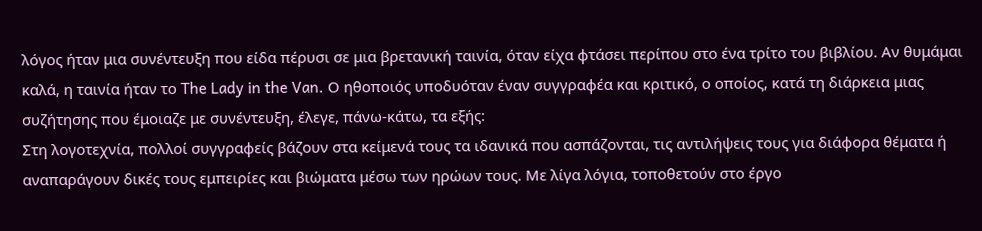λόγος ήταν μια συνέντευξη που είδα πέρυσι σε μια βρετανική ταινία, όταν είχα φτάσει περίπου στο ένα τρίτο του βιβλίου. Αν θυμάμαι καλά, η ταινία ήταν το The Lady in the Van. Ο ηθοποιός υποδυόταν έναν συγγραφέα και κριτικό, ο οποίος, κατά τη διάρκεια μιας συζήτησης που έμοιαζε με συνέντευξη, έλεγε, πάνω-κάτω, τα εξής:
Στη λογοτεχνία, πολλοί συγγραφείς βάζουν στα κείμενά τους τα ιδανικά που ασπάζονται, τις αντιλήψεις τους για διάφορα θέματα ή αναπαράγουν δικές τους εμπειρίες και βιώματα μέσω των ηρώων τους. Με λίγα λόγια, τοποθετούν στο έργο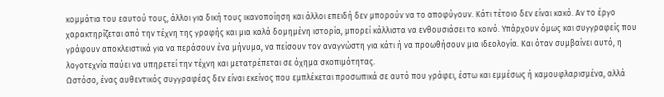κομμάτια του εαυτού τους, άλλοι για δική τους ικανοποίηση και άλλοι επειδή δεν μπορούν να το αποφύγουν. Κάτι τέτοιο δεν είναι κακό. Αν το έργο χαρακτηρίζεται από την τέχνη της γραφής και μια καλά δομημένη ιστορία, μπορεί κάλλιστα να ενθουσιάσει το κοινό. Υπάρχουν όμως και συγγραφείς που γράφουν αποκλειστικά για να περάσουν ένα μήνυμα, να πείσουν τον αναγνώστη για κάτι ή να προωθήσουν μια ιδεολογία. Και όταν συμβαίνει αυτό, η λογοτεχνία παύει να υπηρετεί την τέχνη και μετατρέπεται σε όχημα σκοπιμότητας.
Ωστόσο, ένας αυθεντικός συγγραφέας δεν είναι εκείνος που εμπλέκεται προσωπικά σε αυτό που γράφει, έστω και εμμέσως ή καμουφλαρισμένα, αλλά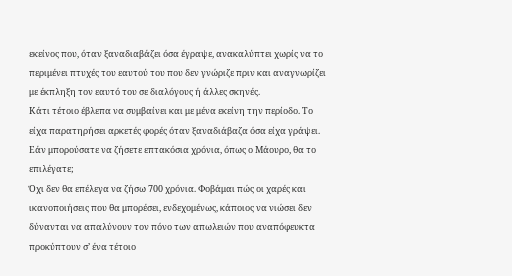εκείνος που, όταν ξαναδιαβάζει όσα έγραψε, ανακαλύπτει χωρίς να το περιμένει πτυχές του εαυτού του που δεν γνώριζε πριν και αναγνωρίζει με έκπληξη τον εαυτό του σε διαλόγους ή άλλες σκηνές.
Κάτι τέτοιο έβλεπα να συμβαίνει και με μένα εκείνη την περίοδο. Το είχα παρατηρήσει αρκετές φορές όταν ξαναδιάβαζα όσα είχα γράψει.
Εάν μπορούσατε να ζήσετε επτακόσια χρόνια, όπως ο Μάουρο, θα το επιλέγατε;
Όχι δεν θα επέλεγα να ζήσω 700 χρόνια. Φοβάμαι πώς οι χαρές και ικανοποιήσεις που θα μπορέσει, ενδεχομένως, κάποιος να νιώσει δεν δύνανται να απαλύνουν τον πόνο των απωλειών που αναπόφευκτα προκύπτουν σ’ ένα τέτοιο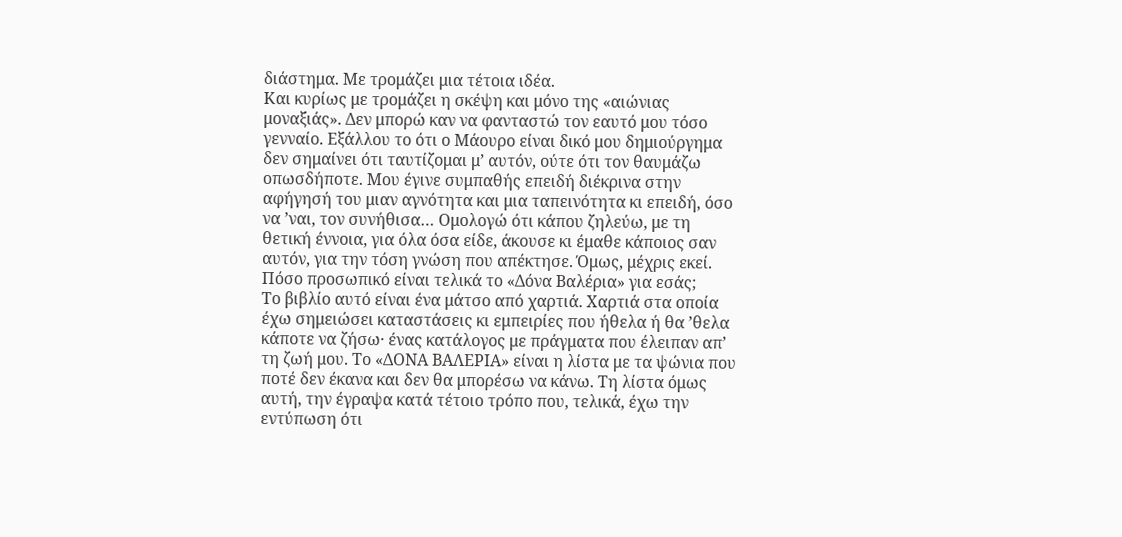διάστημα. Με τρομάζει μια τέτοια ιδέα.
Και κυρίως με τρομάζει η σκέψη και μόνο της «αιώνιας μοναξιάς». Δεν μπορώ καν να φανταστώ τον εαυτό μου τόσο γενναίο. Εξάλλου το ότι ο Μάουρο είναι δικό μου δημιούργημα δεν σημαίνει ότι ταυτίζομαι μ’ αυτόν, ούτε ότι τον θαυμάζω οπωσδήποτε. Μου έγινε συμπαθής επειδή διέκρινα στην αφήγησή του μιαν αγνότητα και μια ταπεινότητα κι επειδή, όσο να ’ναι, τον συνήθισα… Ομολογώ ότι κάπου ζηλεύω, με τη θετική έννοια, για όλα όσα είδε, άκουσε κι έμαθε κάποιος σαν αυτόν, για την τόση γνώση που απέκτησε. Όμως, μέχρις εκεί.
Πόσο προσωπικό είναι τελικά το «Δόνα Βαλέρια» για εσάς;
Το βιβλίο αυτό είναι ένα μάτσο από χαρτιά. Χαρτιά στα οποία έχω σημειώσει καταστάσεις κι εμπειρίες που ήθελα ή θα ’θελα κάποτε να ζήσω· ένας κατάλογος με πράγματα που έλειπαν απ’ τη ζωή μου. Το «ΔΟΝΑ ΒΑΛΕΡΙΑ» είναι η λίστα με τα ψώνια που ποτέ δεν έκανα και δεν θα μπορέσω να κάνω. Τη λίστα όμως αυτή, την έγραψα κατά τέτοιο τρόπο που, τελικά, έχω την εντύπωση ότι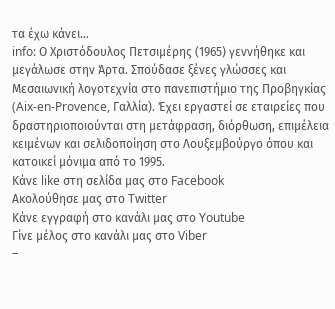τα έχω κάνει…
info: Ο Χριστόδουλος Πετσιμέρης (1965) γεννήθηκε και μεγάλωσε στην Άρτα. Σπούδασε ξένες γλώσσες και Μεσαιωνική λογοτεχνία στο πανεπιστήμιο της Προβηγκίας (Aix-en-Provence, Γαλλία). Έχει εργαστεί σε εταιρείες που δραστηριοποιούνται στη μετάφραση, διόρθωση, επιμέλεια κειμένων και σελιδοποίηση στο Λουξεμβούργο όπου και κατοικεί μόνιμα από το 1995.
Κάνε like στη σελίδα μας στο Facebook
Ακολούθησε μας στο Twitter
Κάνε εγγραφή στο κανάλι μας στο Youtube
Γίνε μέλος στο κανάλι μας στο Viber
–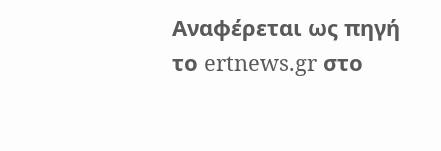Αναφέρεται ως πηγή το ertnews.gr στο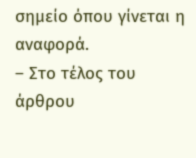σημείο όπου γίνεται η αναφορά.
– Στο τέλος του άρθρου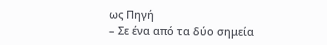ως Πηγή
– Σε ένα από τα δύο σημεία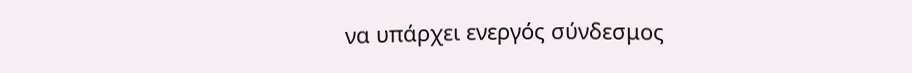να υπάρχει ενεργός σύνδεσμος